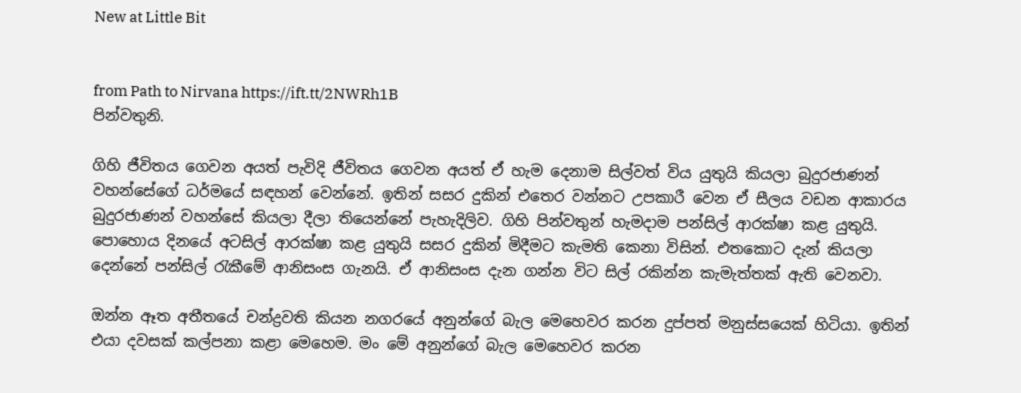New at Little Bit


from Path to Nirvana https://ift.tt/2NWRh1B
පින්වතුනි.

ගිහි ජීවිතය ගෙවන අයත් පැවිදි ජීවිතය ගෙවන අයත් ඒ හැම දෙනාම සිල්වත් විය යුතුයි කියලා බුදුරජාණන් වහන්සේගේ ධර්මයේ සඳහන් වෙන්නේ. ඉතින් සසර දුකින් එතෙර වන්නට උපකාරී වෙන ඒ සීලය වඩන ආකාරය බුදුරජාණන් වහන්සේ කියලා දීලා තියෙන්නේ පැහැදිලිව. ගිහි පින්වතුන් හැමදාම පන්සිල් ආරක්ෂා කළ යුතුයි. පොහොය දිනයේ අටසිල් ආරක්ෂා කළ යුතුයි සසර දුකින් මිදීමට කැමති කෙනා විසින්. එතකොට දැන් කියලා දෙන්නේ පන්සිල් රැකීමේ ආනිසංස ගැනයි. ඒ ආනිසංස දැන ගන්න විට සිල් රකින්න කැමැත්තක් ඇති වෙනවා.

ඔන්න ඈත අතීතයේ චන්ද්‍රවති කියන නගරයේ අනුන්ගේ බැල මෙහෙවර කරන දුප්පත් මනුස්සයෙක් හිටියා. ඉතින් එයා දවසක් කල්පනා කළා මෙහෙම. මං මේ අනුන්ගේ බැල මෙහෙවර කරන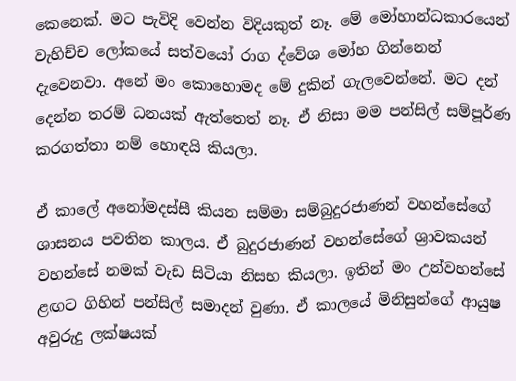කෙනෙක්. මට පැවිදි වෙන්න විදියකුත් නෑ. මේ මෝහාන්ධකාරයෙන් වැහිච්ච ලෝකයේ සත්වයෝ රාග ද්වේශ මෝහ ගින්නෙන් දැවෙනවා. අනේ මං කොහොමද මේ දුකින් ගැලවෙන්නේ. මට දන් දෙන්න තරම් ධනයක් ඇත්තෙත් නෑ. ඒ නිසා මම පන්සිල් සම්පූර්ණ කරගත්තා නම් හොඳයි කියලා.

ඒ කාලේ අනෝමදස්සී කියන සම්මා සම්බුදුරජාණන් වහන්සේගේ ශාසනය පවතින කාලය. ඒ බුදුරජාණන් වහන්සේගේ ශ්‍රාවකයන් වහන්සේ නමක් වැඩ සිටියා නිසභ කියලා. ඉතින් මං උන්වහන්සේ ළඟට ගිහින් පන්සිල් සමාදන් වුණා. ඒ කාලයේ මිනිසුන්ගේ ආයුෂ අවුරුදු ලක්ෂයක්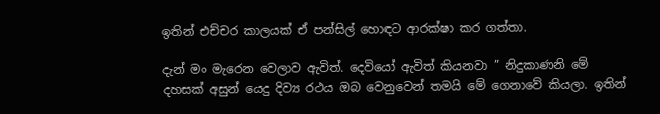ඉතින් එච්චර කාලයක් ඒ පන්සිල් හොඳට ආරක්ෂා කර ගත්තා.

දැන් මං මැරෙන වෙලාව ඇවිත්. දෙවියෝ ඇවිත් කියනවා ” නිදුකාණනි මේ දහසක් අසුන් යෙදු දිව්‍ය රථය ඔබ වෙනුවෙන් තමයි මේ ගෙනාවේ කියලා. ඉතින්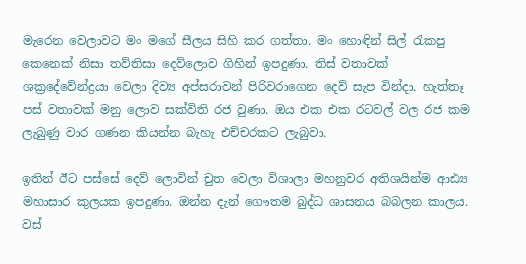මැරෙන වෙලාවට මං මගේ සීලය සිහි කර ගත්තා. මං හොඳින් සිල් රැකපු කෙනෙක් නිසා තව්තිසා දෙව්ලොව ගිහින් ඉපදුණා. තිස් වතාවක් ශක්‍රදේවේන්ද්‍රයා වෙලා දිව්‍ය අප්සරාවන් පිරිවරාගෙන දෙව් සැප වින්දා. හැත්තෑ පස් වතාවක් මනු ලොව සක්විති රජ වුණා. ඔය එක එක රටවල් වල රජ කම ලැබුණු වාර ගණන කියන්න බැහැ එච්චරකට ලැබුවා.

ඉතින් ඊට පස්සේ දෙව් ලොවින් චුත වෙලා විශාලා මහනුවර අතිශයින්ම ආඪ්‍ය මහාසාර කුලයක ඉපදුණා. ඔන්න දැන් ගෞතම බුද්ධ ශාසනය බබලන කාලය. වස්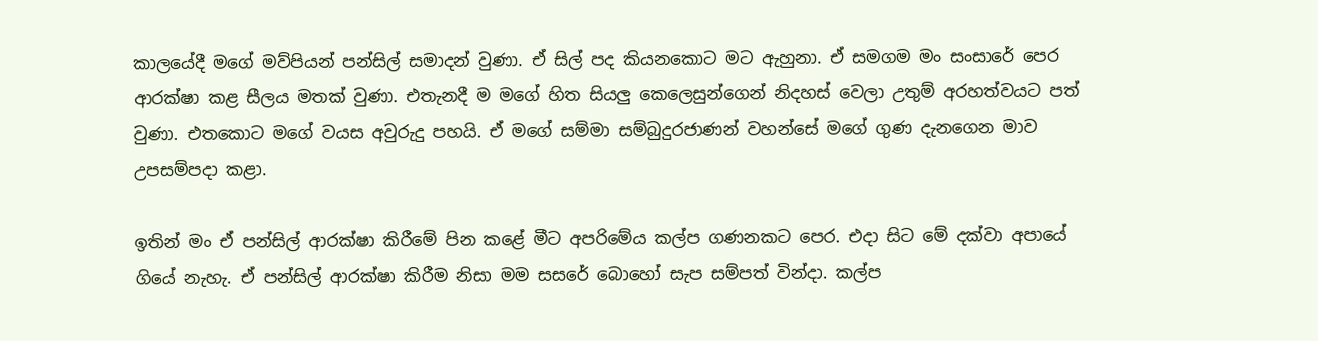කාලයේදී මගේ මව්පියන් පන්සිල් සමාදන් වුණා. ඒ සිල් පද කියනකොට මට ඇහුනා. ඒ සමගම මං සංසාරේ පෙර ආරක්ෂා කළ සීලය මතක් වුණා. එතැනදී ම මගේ හිත සියලු කෙලෙසුන්ගෙන් නිදහස් වෙලා උතුම් අරහත්වයට පත් වුණා. එතකොට මගේ වයස අවුරුදු පහයි. ඒ මගේ සම්මා සම්බුදුරජාණන් වහන්සේ මගේ ගුණ දැනගෙන මාව උපසම්පදා කළා.

ඉතින් මං ඒ පන්සිල් ආරක්ෂා කිරීමේ පින කළේ මීට අපරිමේය කල්ප ගණනකට පෙර. එදා සිට මේ දක්වා අපායේ ගියේ නැහැ. ඒ පන්සිල් ආරක්ෂා කිරීම නිසා මම සසරේ බොහෝ සැප සම්පත් වින්දා. කල්ප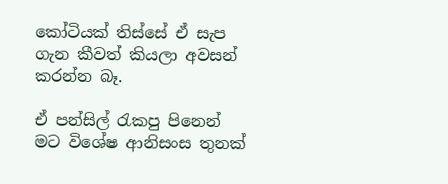කෝටියක් තිස්සේ ඒ සැප ගැන කීවත් කියලා අවසන් කරන්න බෑ.

ඒ පන්සිල් රැකපු පිනෙන් මට විශේෂ ආනිසංස තුනක්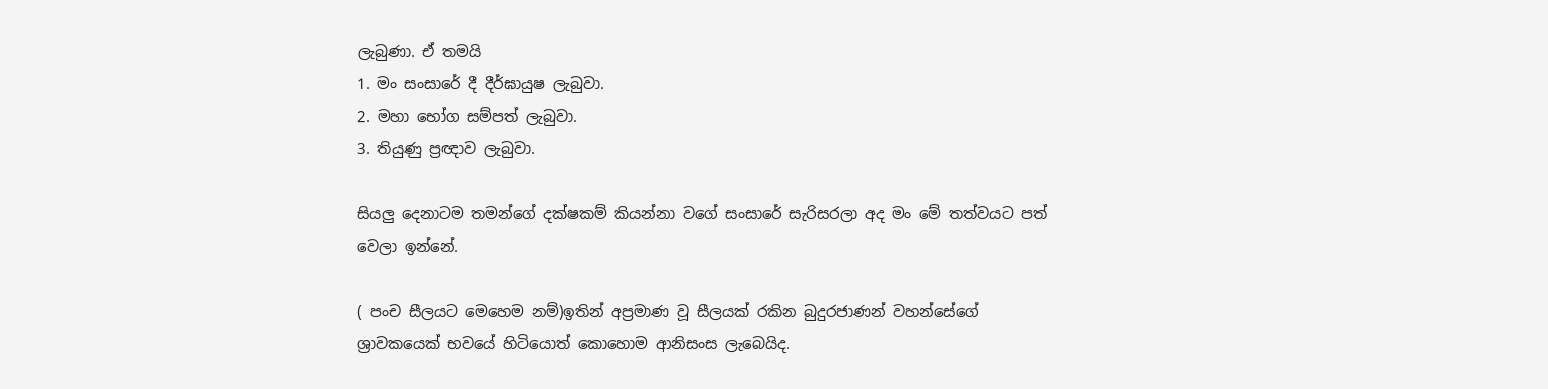ලැබුණා. ඒ තමයි
1. මං සංසාරේ දී දීර්ඝායුෂ ලැබුවා.
2. මහා භෝග සම්පත් ලැබුවා.
3. තියුණු ප්‍රඥාව ලැබුවා.

සියලු දෙනාටම තමන්ගේ දක්ෂකම් කියන්නා වගේ සංසාරේ සැරිසරලා අද මං මේ තත්වයට පත් වෙලා ඉන්නේ.

( පංච සීලයට මෙහෙම නම්)ඉතින් අප්‍රමාණ වූ සීලයක් රකින බුදුරජාණන් වහන්සේගේ ශ්‍රාවකයෙක් භවයේ හිටියොත් කොහොම ආනිසංස ලැබෙයිද.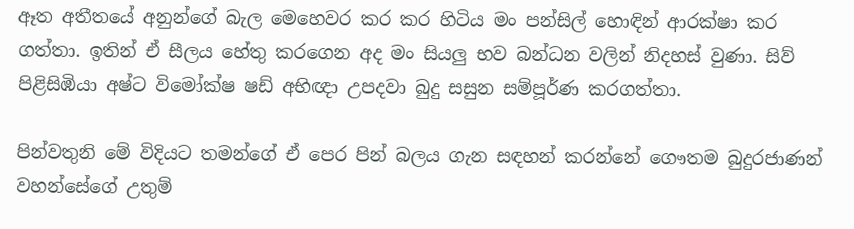ඈත අතීතයේ අනුන්ගේ බැල මෙහෙවර කර කර හිටිය මං පන්සිල් හොඳින් ආරක්ෂා කර ගත්තා. ඉතින් ඒ සීලය හේතු කරගෙන අද මං සියලු භව බන්ධන වලින් නිදහස් වුණා. සිව් පිළිසිඹියා අෂ්ට විමෝක්ෂ ෂඩ් අභිඥා උපදවා බුදු සසුන සම්පූර්ණ කරගත්තා.

පින්වතුනි මේ විදියට තමන්ගේ ඒ පෙර පින් බලය ගැන සඳහන් කරන්නේ ගෞතම බුදුරජාණන් වහන්සේගේ උතුම්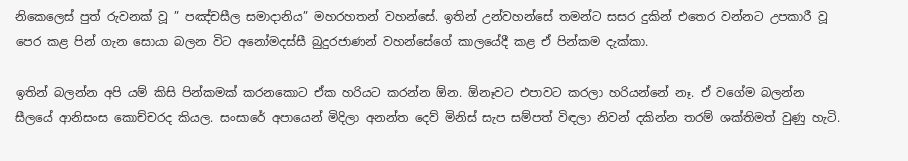නිකෙලෙස් පුත් රුවනක් වූ ” පඤ්චසීල සමාදානිය” මහරහතන් වහන්සේ. ඉතින් උන්වහන්සේ තමන්ට සසර දුකින් එතෙර වන්නට උපකාරී වූ පෙර කළ පින් ගැන සොයා බලන විට අනෝමදස්සී බුදුරජාණන් වහන්සේගේ කාලයේදී කළ ඒ පින්කම දැක්කා.

ඉතින් බලන්න අපි යම් කිසි පින්කමක් කරනකොට ඒක හරියට කරන්න ඕන. ඕනෑවට එපාවට කරලා හරියන්නේ නෑ. ඒ වගේම බලන්න සීලයේ ආනිසංස කොච්චරද කියල. සංසාරේ අපායෙන් මිදිලා අනන්ත දෙව් මිනිස් සැප සම්පත් විඳලා නිවන් දකින්න තරම් ශක්තිමත් වුණු හැටි.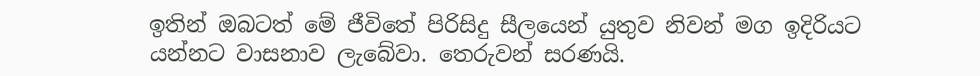ඉතින් ඔබටත් මේ ජීවිතේ පිරිසිදු සීලයෙන් යුතුව නිවන් මග ඉදිරියට යන්නට වාසනාව ලැබේවා. තෙරුවන් සරණයි.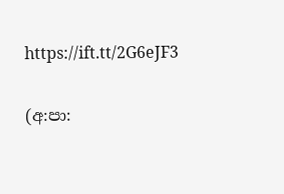https://ift.tt/2G6eJF3

(අ:පා: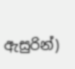ඇසුරින්)